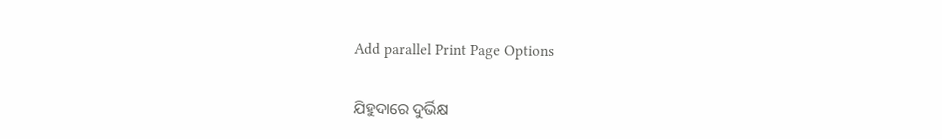Add parallel Print Page Options

ଯିହୁଦାରେ ଦୁର୍ଭିକ୍ଷ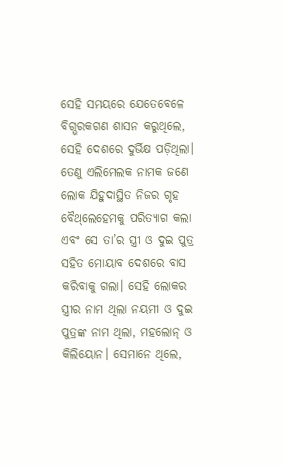ସେହି ସମୟରେ ଯେତେବେଳେ ବିଗ୍ଭରକଗଣ ଶାସନ କରୁଥିଲେ, ସେହି ଦେଶରେ ଦୁର୍ଭିକ୍ଷ ପଡ଼ିଥିଲା। ତେଣୁ ଏଲିମେଲକ ନାମକ ଜଣେ ଲୋକ ଯିହୁଦାସ୍ଥିତ ନିଜର ଗୃହ ବୈ‌ଥ୍‌ଲେହେମକୁ ପରିତ୍ୟାଗ କଲା ଏବଂ ସେ ତା’ର ସ୍ତ୍ରୀ ଓ ଦୁଇ ପୁତ୍ର ସହିତ ମୋୟାବ ଦେଶରେ ବାସ କରିବାକୁ ଗଲା। ସେହି ଲୋକର ସ୍ତ୍ରୀର ନାମ ଥିଲା ନୟମୀ ଓ ଦୁଇ ପୁତ୍ରଙ୍କ ନାମ ଥିଲା, ମହଲୋନ୍ ଓ କିଲିୟୋନ। ସେମାନେ ଥିଲେ,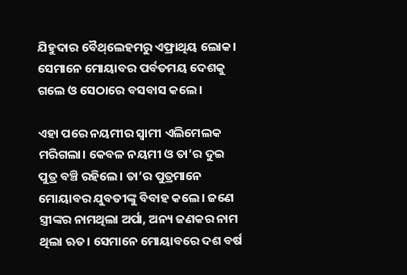ଯିହୁଦାର ବୈ‌ଥ୍‌ଲେହମରୁ ଏଫ୍ରାଥିୟ ଲୋକ। ସେମାନେ ମୋୟାବର ପର୍ବତମୟ ଦେଶକୁ ଗଲେ ଓ ସେଠାରେ ବସବାସ କଲେ।

ଏହା ପରେ ନୟମୀର ସ୍ୱାମୀ ଏଲିମେଲକ ମରିଗଲା। କେବଳ ନୟମୀ ଓ ତା’ର ଦୁଇ ପୁତ୍ର ବଞ୍ଚି ରହିଲେ। ତା’ର ପୁତ୍ରମାନେ ମୋୟାବର ଯୁବତୀଙ୍କୁ ବିବାହ କଲେ। ଜଣେ ସ୍ତ୍ରୀଙ୍କର ନାମଥିଲା ଅର୍ପା, ଅନ୍ୟ ଜଣକର ନାମ ଥିଲା ଋତ। ସେମାନେ ମୋୟାବରେ ଦଶ ବର୍ଷ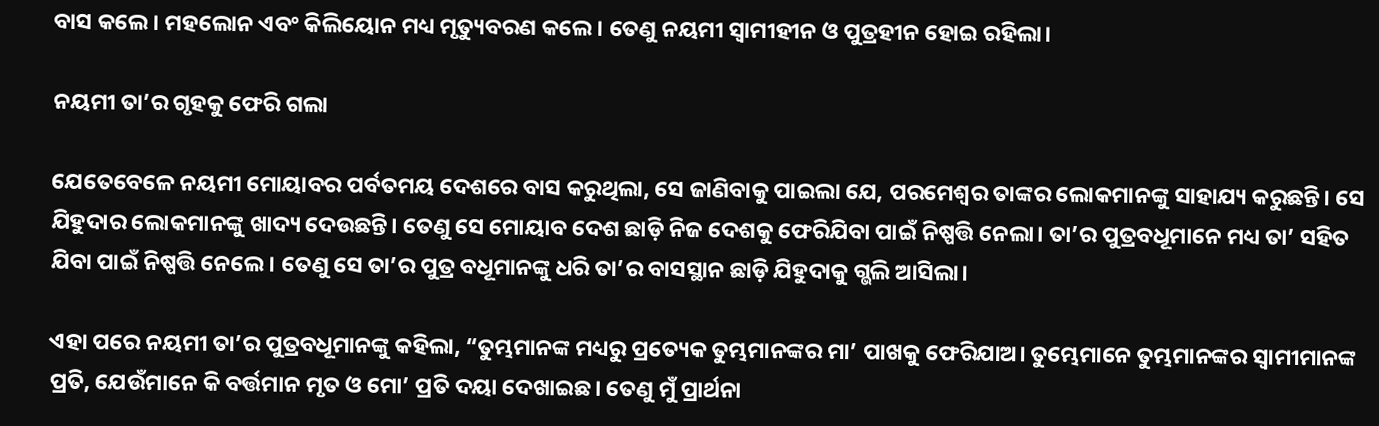ବାସ କଲେ। ମହଲୋନ ଏବଂ କିଲିୟୋନ ମଧ୍ୟ ମୃତ୍ୟୁବରଣ କଲେ। ତେଣୁ ନୟମୀ ସ୍ୱାମୀହୀନ ଓ ପୁତ୍ରହୀନ ହୋଇ ରହିଲା।

ନୟମୀ ତା’ର ଗୃହକୁ ଫେରି ଗଲା

ଯେତେବେଳେ ନୟମୀ ମୋୟାବର ପର୍ବତମୟ ଦେଶରେ ବାସ କରୁଥିଲା, ସେ ଜାଣିବାକୁ ପାଇଲା ଯେ, ପରମେଶ୍ୱର ତାଙ୍କର ଲୋକମାନଙ୍କୁ ସାହାଯ୍ୟ କରୁଛନ୍ତି। ସେ ଯିହୁଦାର ଲୋକମାନଙ୍କୁ ଖାଦ୍ୟ ଦେଉଛନ୍ତି। ତେଣୁ ସେ ମୋୟାବ ଦେଶ ଛାଡ଼ି ନିଜ ଦେଶକୁ ଫେରିଯିବା ପାଇଁ ନିଷ୍ପତ୍ତି ନେଲା। ତା’ର ପୁତ୍ରବଧୂମାନେ ମଧ୍ୟ ତା’ ସହିତ ଯିବା ପାଇଁ ନିଷ୍ପତ୍ତି ନେଲେ। ତେଣୁ ସେ ତା’ର ପୁତ୍ର ବଧୂମାନଙ୍କୁ ଧରି ତା’ର ବାସସ୍ଥାନ ଛାଡ଼ି ଯିହୁଦାକୁ ଗ୍ଭଲି ଆସିଲା।

ଏହା ପରେ ନୟମୀ ତା’ର ପୁତ୍ରବଧୂମାନଙ୍କୁ କହିଲା, “ତୁମ୍ଭମାନଙ୍କ ମଧ୍ୟରୁ ପ୍ରତ୍ୟେକ ତୁମ୍ଭମାନଙ୍କର ମା’ ପାଖକୁ ଫେରିଯାଅ। ତୁମ୍ଭେମାନେ ତୁମ୍ଭମାନଙ୍କର ସ୍ୱାମୀମାନଙ୍କ ପ୍ରତି, ଯେଉଁମାନେ କି ବର୍ତ୍ତମାନ ମୃତ ଓ ମୋ’ ପ୍ରତି ଦୟା ଦେଖାଇଛ। ତେଣୁ ମୁଁ ପ୍ରାର୍ଥନା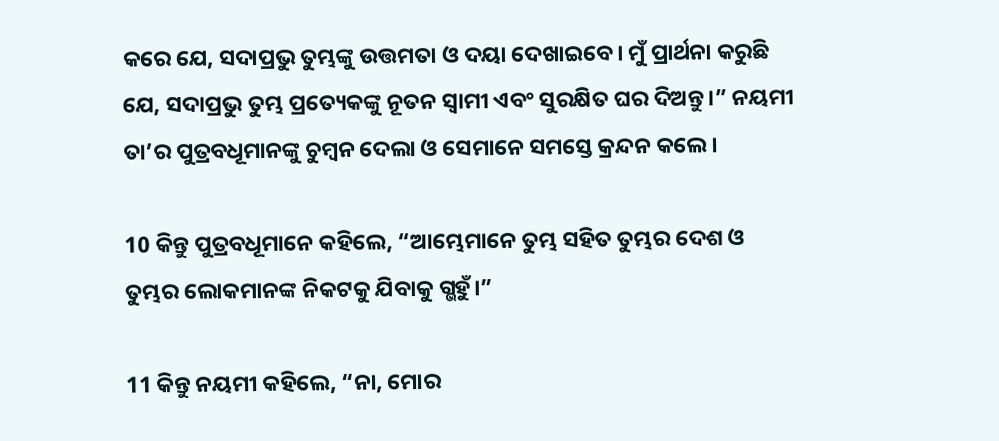କରେ ଯେ, ସଦାପ୍ରଭୁ ତୁମ୍ଭଙ୍କୁ ଉତ୍ତମତା ଓ ଦୟା ଦେଖାଇବେ। ମୁଁ ପ୍ରାର୍ଥନା କରୁଛି ଯେ, ସଦାପ୍ରଭୁ ତୁମ୍ଭ ପ୍ରତ୍ୟେକଙ୍କୁ ନୂତନ ସ୍ୱାମୀ ଏବଂ ସୁରକ୍ଷିତ ଘର ଦିଅନ୍ତୁ।” ନୟମୀ ତା’ର ପୁତ୍ରବଧୂମାନଙ୍କୁ ଚୁମ୍ବନ ଦେଲା ଓ ସେମାନେ ସମସ୍ତେ କ୍ରନ୍ଦନ କଲେ।

10 କିନ୍ତୁ ପୁତ୍ରବଧୂମାନେ କହିଲେ, “ଆମ୍ଭେମାନେ ତୁମ୍ଭ ସହିତ ତୁମ୍ଭର ଦେଶ ଓ ତୁମ୍ଭର ଲୋକମାନଙ୍କ ନିକଟକୁ ଯିବାକୁ ଗ୍ଭହୁଁ।”

11 କିନ୍ତୁ ନୟମୀ କହିଲେ, “ନା, ମୋର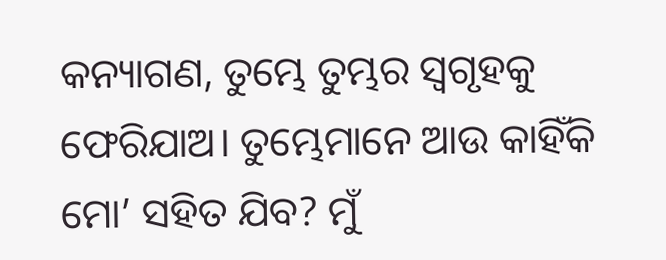କନ୍ୟାଗଣ, ତୁମ୍ଭେ ତୁମ୍ଭର ସ୍ୱଗୃହକୁ ଫେରିଯାଅ। ତୁମ୍ଭେମାନେ ଆଉ କାହିଁକି ମୋ’ ସହିତ ଯିବ? ମୁଁ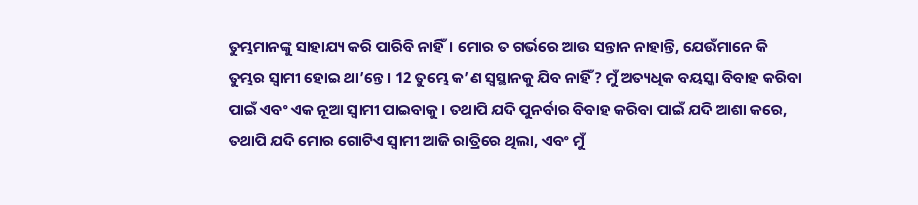ତୁମ୍ଭମାନଙ୍କୁ ସାହାଯ୍ୟ କରି ପାରିବି ନାହିଁ। ମୋର ତ ଗର୍ଭରେ ଆଉ ସନ୍ତାନ ନାହାନ୍ତି, ଯେଉଁମାନେ କି ତୁମ୍ଭର ସ୍ୱାମୀ ହୋଇ ଥା’ନ୍ତେ। 12 ତୁମ୍ଭେ କ’ଣ ସ୍ୱସ୍ଥାନକୁ ଯିବ ନାହିଁ? ମୁଁ ଅତ୍ୟଧିକ ବୟସ୍କା ବିବାହ କରିବା ପାଇଁ ଏବଂ ଏକ ନୂଆ ସ୍ୱାମୀ ପାଇବାକୁ। ତଥାପି ଯଦି ପୁନର୍ବାର ବିବାହ କରିବା ପାଇଁ ଯଦି ଆଶା କରେ, ତଥାପି ଯଦି ମୋର ଗୋଟିଏ ସ୍ୱାମୀ ଆଜି ରାତ୍ରିରେ ଥିଲା, ଏବଂ ମୁଁ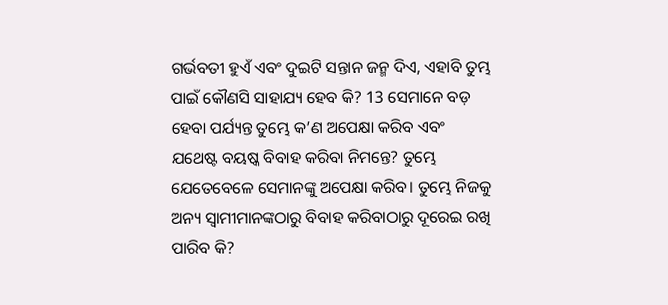ଗର୍ଭବତୀ ହୁଏଁ ଏବଂ ଦୁଇଟି ସନ୍ତାନ ଜନ୍ମ ଦିଏ, ଏହାବି ତୁମ୍ଭ ପାଇଁ କୌଣସି ସାହାଯ୍ୟ ହେବ କି? 13 ସେମାନେ ବଡ଼ ହେବା ପର୍ଯ୍ୟନ୍ତ ତୁମ୍ଭେ କ’ଣ ଅପେକ୍ଷା କରିବ ଏବଂ ଯଥେଷ୍ଟ ବୟଷ୍କ ବିବାହ କରିବା ନିମନ୍ତେ? ତୁମ୍ଭେ ଯେତେବେଳେ ସେମାନଙ୍କୁ ଅପେକ୍ଷା କରିବ। ତୁମ୍ଭେ ନିଜକୁ ଅନ୍ୟ ସ୍ୱାମୀମାନଙ୍କଠାରୁ ବିବାହ କରିବାଠାରୁ ଦୂରେଇ ରଖି ପାରିବ କି?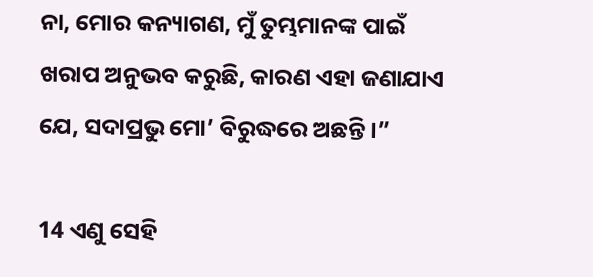ନା, ମୋର କନ୍ୟାଗଣ, ମୁଁ ତୁମ୍ଭମାନଙ୍କ ପାଇଁ ଖରାପ ଅନୁଭବ କରୁଛି, କାରଣ ଏହା ଜଣାଯାଏ ଯେ, ସଦାପ୍ରଭୁ ମୋ’ ବିରୁଦ୍ଧରେ ଅଛନ୍ତି।”

14 ଏଣୁ ସେହି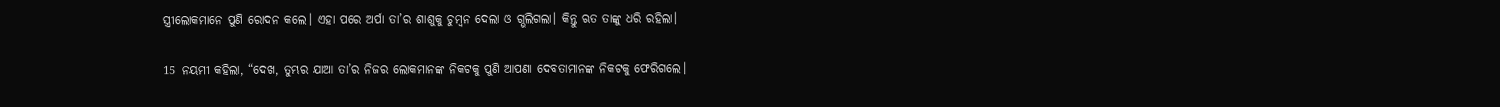ସ୍ତ୍ରୀଲୋକମାନେ ପୁଣି ରୋଦନ କଲେ। ଏହା ପରେ ଅର୍ପା ତା’ର ଶାଶୁକୁ ଚୁମ୍ବନ ଦେଲା ଓ ଗ୍ଭଲିଗଲା। କିନ୍ତୁ ଋତ ତାଙ୍କୁ ଧରି ରହିଲା।

15 ନୟମୀ କହିଲା, “ଦେଖ, ତୁମ୍ଭର ଯାଆ ତା’ର ନିଜର ଲୋକମାନଙ୍କ ନିକଟକୁ ପୁଣି ଆପଣା ଦେବତାମାନଙ୍କ ନିକଟକୁ ଫେରିଗଲେ।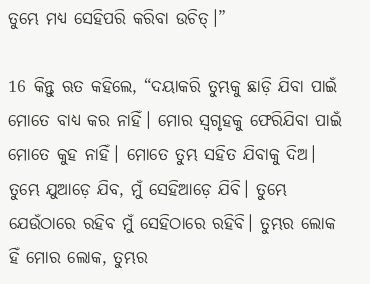ତୁମ୍ଭେ ମଧ୍ୟ ସେହିପରି କରିବା ଉଚିତ୍।”

16 କିନ୍ତୁ ଋତ କହିଲେ, “ଦୟାକରି ତୁମ୍ଭକୁ ଛାଡ଼ି ଯିବା ପାଇଁ ମୋତେ ବାଧ୍ୟ କର ନାହିଁ। ମୋର ସ୍ୱଗୃହକୁ ଫେରିଯିବା ପାଇଁ ମୋତେ କୁହ ନାହିଁ। ମୋତେ ତୁମ୍ଭ ସହିତ ଯିବାକୁ ଦିଅ। ତୁମ୍ଭେ ଯୁଆଡ଼େ ଯିବ, ମୁଁ ସେହିଆଡ଼େ ଯିବି। ତୁମ୍ଭେ ଯେଉଁଠାରେ ରହିବ ମୁଁ ସେହିଠାରେ ରହିବି। ତୁମ୍ଭର ଲୋକ ହିଁ ମୋର ଲୋକ, ତୁମ୍ଭର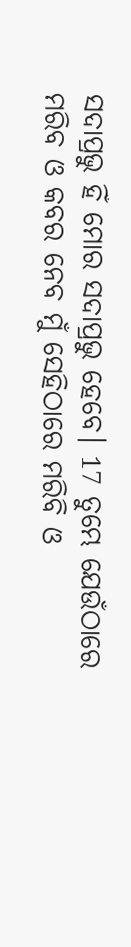ସଦାପ୍ରଭୁ ହିଁ ମୋର ସଦାପ୍ରଭୁ ହେବେ। 17 ତୁମ୍ଭେ ଯେଉଁଠାରେ ମରିବ ଓ କବର ନେବ ମୁଁ ସେହିଠାରେ ମରିବି ଓ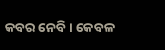କବର ନେବି। କେବଳ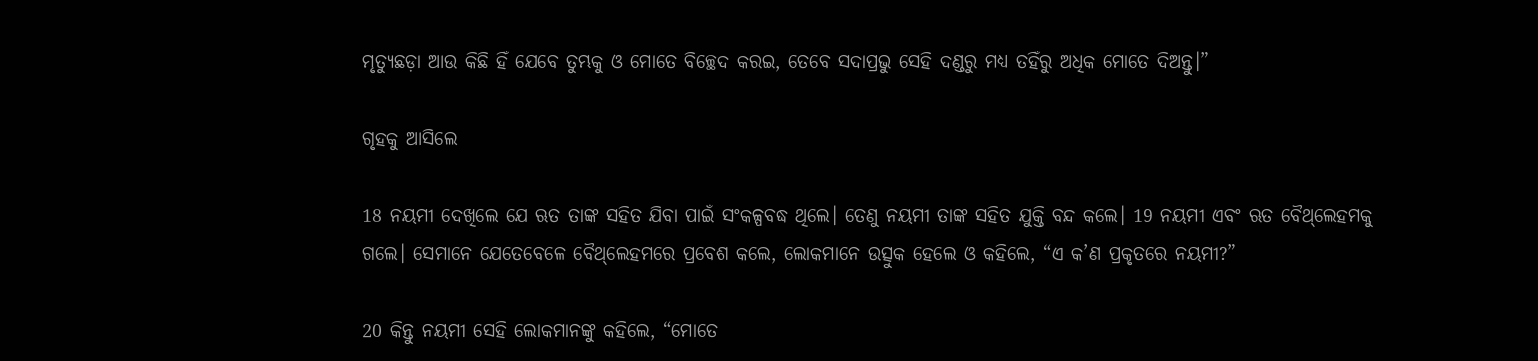ମୃତ୍ୟୁଛଡ଼ା ଆଉ କିଛି ହିଁ ଯେବେ ତୁମ୍ଭକୁ ଓ ମୋତେ ବିଚ୍ଛେଦ କରଇ, ତେବେ ସଦାପ୍ରଭୁ ସେହି ଦଣ୍ଡରୁ ମଧ୍ୟ ତହିଁରୁ ଅଧିକ ମୋତେ ଦିଅନ୍ତୁ।”

ଗୃହକୁ ଆସିଲେ

18 ନୟମୀ ଦେଖିଲେ ଯେ ଋତ ତାଙ୍କ ସହିତ ଯିବା ପାଇଁ ସଂକଳ୍ପବଦ୍ଧ ଥିଲେ। ତେଣୁ ନୟମୀ ତାଙ୍କ ସହିତ ଯୁକ୍ତି ବନ୍ଦ କଲେ। 19 ନୟମୀ ଏବଂ ଋତ ବୈ‌ଥ୍‌ଲେହମକୁ ଗଲେ। ସେମାନେ ଯେତେବେଳେ ବୈ‌ଥ୍‌ଲେହମରେ ପ୍ରବେଶ କଲେ, ଲୋକମାନେ ଉତ୍ସୁକ ହେଲେ ଓ କହିଲେ, “ଏ କ’ଣ ପ୍ରକୃତରେ ନୟମୀ?”

20 କିନ୍ତୁ ନୟମୀ ସେହି ଲୋକମାନଙ୍କୁ କହିଲେ, “ମୋତେ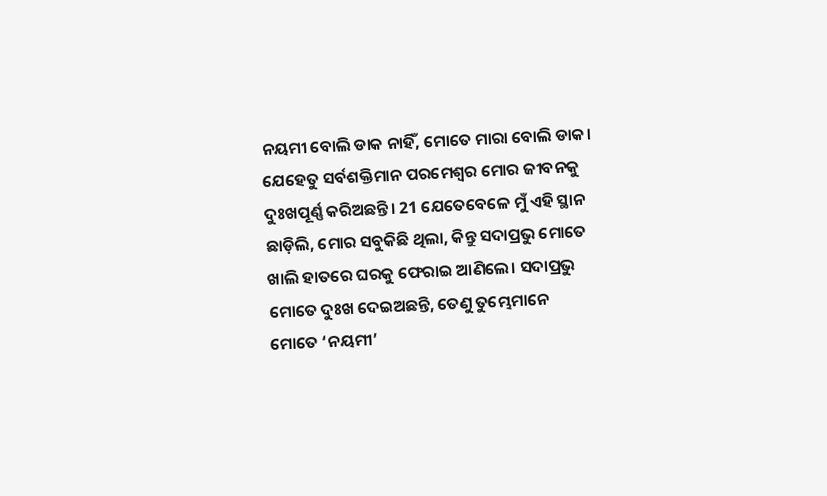ନୟମୀ ବୋଲି ଡାକ ନାହିଁ, ମୋତେ ମାରା ବୋଲି ଡାକ। ଯେହେତୁ ସର୍ବଶକ୍ତିମାନ ପରମେଶ୍ୱର ମୋର ଜୀବନକୁ ଦୁଃଖପୂର୍ଣ୍ଣ କରିଅଛନ୍ତି। 21 ଯେତେବେଳେ ମୁଁ ଏହି ସ୍ଥାନ ଛାଡ଼ିଲି, ମୋର ସବୁକିଛି ଥିଲା, କିନ୍ତୁ ସଦାପ୍ରଭୁ ମୋତେ ଖାଲି ହାତରେ ଘରକୁ ଫେରାଇ ଆଣିଲେ। ସଦାପ୍ରଭୁ ମୋତେ ଦୁଃଖ ଦେଇଅଛନ୍ତି, ତେଣୁ ତୁମ୍ଭେମାନେ ମୋତେ ‘ନୟମୀ’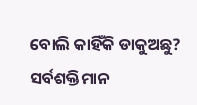ବୋଲି କାହିଁକି ଡାକୁଅଛୁ? ସର୍ବଶକ୍ତିମାନ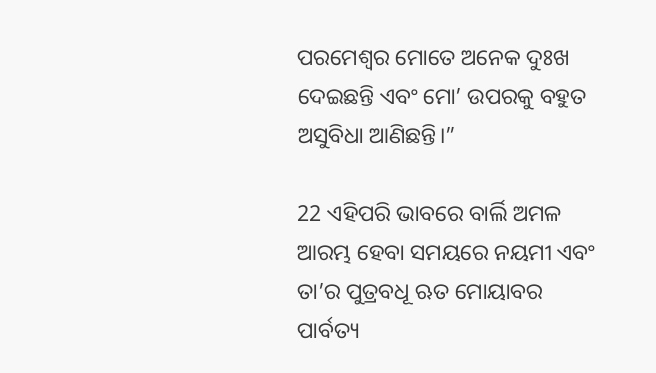ପରମେଶ୍ୱର ମୋତେ ଅନେକ ଦୁଃଖ ଦେଇଛନ୍ତି ଏବଂ ମୋ’ ଉପରକୁ ବହୁତ ଅସୁବିଧା ଆଣିଛନ୍ତି।”

22 ଏହିପରି ଭାବରେ ବାର୍ଲି ଅମଳ ଆରମ୍ଭ ହେବା ସମୟରେ ନୟମୀ ଏବଂ ତା’ର ପୁତ୍ରବଧୂ ଋତ ମୋୟାବର ପାର୍ବତ୍ୟ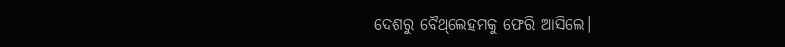ଦେଶରୁ ବୈ‌ଥ୍‌ଲେହମକୁ ଫେରି ଆସିଲେ।